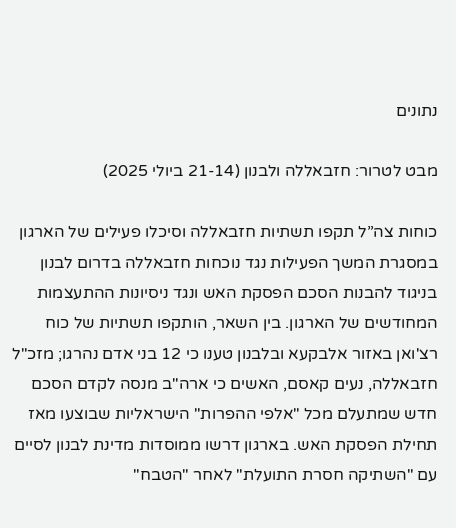נתונים

מבט לטרור: חזבאללה ולבנון (21-14 ביולי 2025)

כוחות צה”ל תקפו תשתיות חזבאללה וסיכלו פעילים של הארגון במסגרת המשך הפעילות נגד נוכחות חזבאללה בדרום לבנון בניגוד להבנות הסכם הפסקת האש ונגד ניסיונות ההתעצמות המחודשים של הארגון. בין השאר, הותקפו תשתיות של כוח רצ'ואן באזור אלבקעא ובלבנון טענו כי 12 בני אדם נהרגו; מזכ"ל חזבאללה, נעים קאסם, האשים כי ארה"ב מנסה לקדם הסכם חדש שמתעלם מכל "אלפי ההפרות" הישראליות שבוצעו מאז תחילת הפסקת האש. בארגון דרשו ממוסדות מדינת לבנון לסיים עם "השתיקה חסרת התועלת" לאחר "הטבח"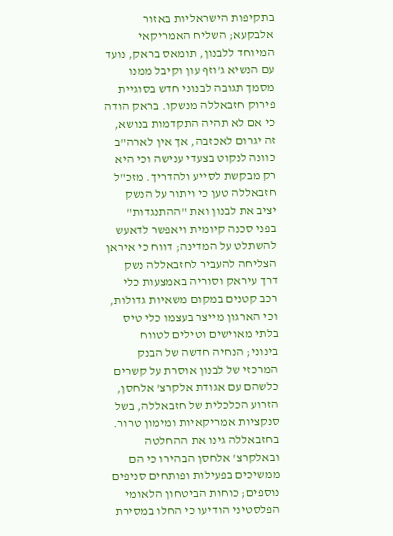בתקיפות הישראליות באזור אלבקעא; השליח האמריקאי המיוחד ללבנון, תומאס בראק, נועד עם הנשיא ג'וזף עון וקיבל ממנו מסמך תגובה לבנוני חדש בסוגיית פירוק חזבאללה מנשקו. בראק הודה כי אם לא תהיה התקדמות בנושא, זה יגרום לאכזבה, אך אין לארה"ב כוונה לנקוט בצעדי ענישה וכי היא רק מבקשת לסייע ולהדריך. מזכ"ל חזבאללה טען כי ויתור על הנשק יציב את לבנון ואת "ההתנגדות" בפני סכנה קיומית ויאפשר לדאעש להשתלט על המדינה; דווח כי איראן הצליחה להעביר לחזבאללה נשק דרך עיראק וסוריה באמצעות כלי רכב קטנים במקום משאיות גדולות, וכי הארגון מייצר בעצמו כלי טיס בלתי מאוישים וטילים לטווח בינוני; הנחיה חדשה של הבנק המרכזי של לבנון אוסרת על קשרים כלשהם עם אגודת אלקרצ' אלחסן, הזרוע הכלכלית של חזבאללה, בשל סנקציות אמריקאיות ומימון טרור. בחזבאללה גינו את ההחלטה ובאלקרצ' אלחסן הבהירו כי הם ממשיכים בפעילות ופותחים סניפים נוספים; כוחות הביטחון הלאומי הפלסטיני הודיעו כי החלו במסירת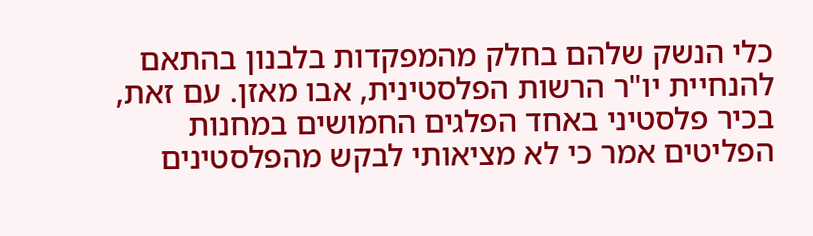כלי הנשק שלהם בחלק מהמפקדות בלבנון בהתאם להנחיית יו"ר הרשות הפלסטינית, אבו מאזן. עם זאת, בכיר פלסטיני באחד הפלגים החמושים במחנות הפליטים אמר כי לא מציאותי לבקש מהפלסטינים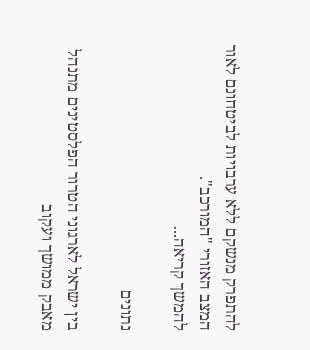להתפרק מנשקם ללא ערבויות לביטחונם לאור המצב האזורי "המורכב".
להמשך קריאה...

נתונים

בין ישראל לארגוני הטרור הפלסטינים מתנהל מאבק ממושך ועקוב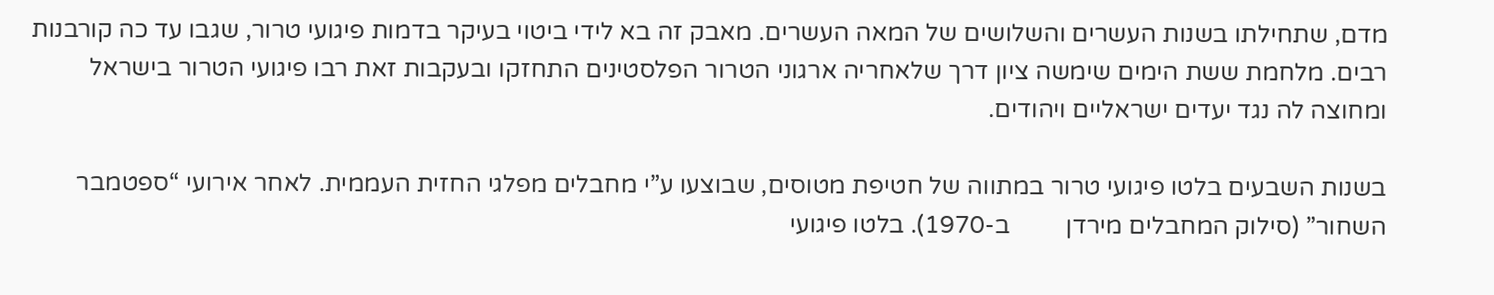מדם, שתחילתו בשנות העשרים והשלושים של המאה העשרים. מאבק זה בא לידי ביטוי בעיקר בדמות פיגועי טרור, שגבו עד כה קורבנות רבים. מלחמת ששת הימים שימשה ציון דרך שלאחריה ארגוני הטרור הפלסטינים התחזקו ובעקבות זאת רבו פיגועי הטרור בישראל ומחוצה לה נגד יעדים ישראליים ויהודים.

בשנות השבעים בלטו פיגועי טרור במתווה של חטיפת מטוסים, שבוצעו ע”י מחבלים מפלגי החזית העממית. לאחר אירועי “ספטמבר השחור” (סילוק המחבלים מירדן         ב-1970). בלטו פיגועי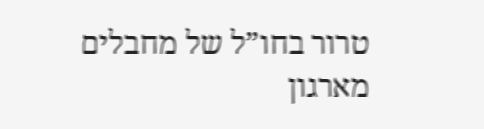טרור בחו”ל של מחבלים מארגון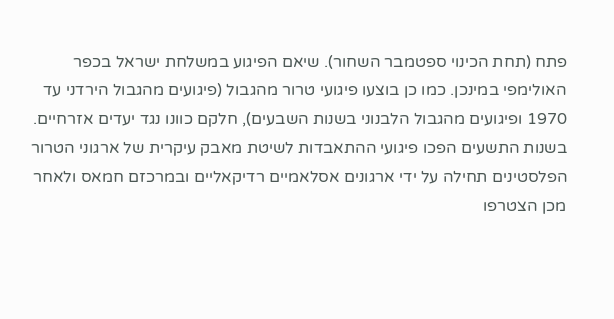פתח (תחת הכינוי ספטמבר השחור). שיאם הפיגוע במשלחת ישראל בכפר האולימפי במינכן. כמו כן בוצעו פיגועי טרור מהגבול (פיגועים מהגבול הירדני עד 1970 ופיגועים מהגבול הלבנוני בשנות השבעים), חלקם כוונו נגד יעדים אזרחיים. בשנות התשעים הפכו פיגועי ההתאבדות לשיטת מאבק עיקרית של ארגוני הטרור הפלסטינים תחילה על ידי ארגונים אסלאמיים רדיקאליים ובמרכזם חמאס ולאחר מכן הצטרפו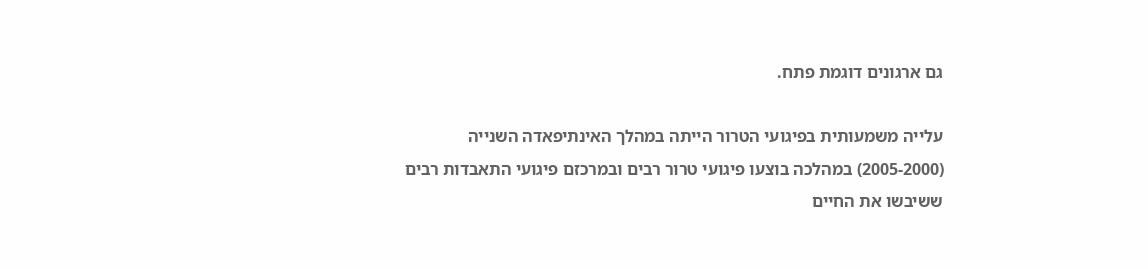גם ארגונים דוגמת פתח.

עלייה משמעותית בפיגועי הטרור הייתה במהלך האינתיפאדה השנייה (2005-2000) במהלכה בוצעו פיגועי טרור רבים ובמרכזם פיגועי התאבדות רבים ששיבשו את החיים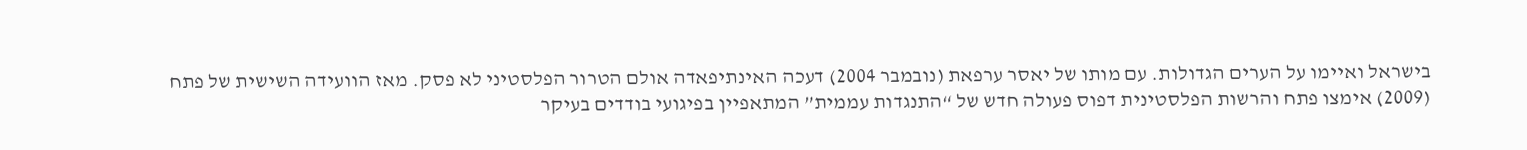בישראל ואיימו על הערים הגדולות. עם מותו של יאסר ערפאת (נובמבר 2004) דעכה האינתיפאדה אולם הטרור הפלסטיני לא פסק. מאז הוועידה השישית של פתח (2009) אימצו פתח והרשות הפלסטינית דפוס פעולה חדש של “התנגדות עממית” המתאפיין בפיגועי בודדים בעיקר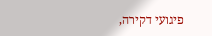פיגועי דקירה,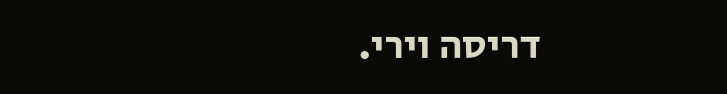דריסה וירי.